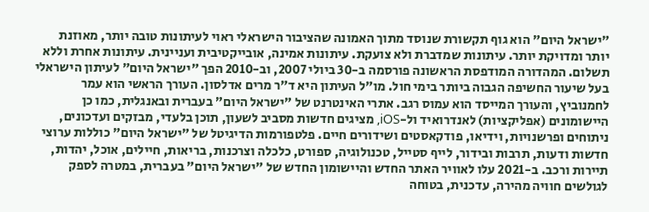"ישראל היום" הוא גוף תקשורת שנוסד מתוך האמונה שהציבור הישראלי ראוי לעיתונות טובה יותר, מאוזנת יותר ומדויקת יותר. עיתונות שמדברת ולא צועקת. עיתונות אמינה, אובייקטיבית ועניינית. עיתונות אחרת וללא תשלום. המהדורה המודפסת הראשונה פורסמה ב-30 ביולי 2007, וב-2010 הפך "ישראל היום" לעיתון הישראלי בעל שיעור החשיפה הגבוה ביותר בימי חול. מו"ל העיתון היא ד"ר מרים אדלסון. העורך הראשי הוא עמר לחמנוביץ, והעורך המייסד הוא עמוס רגב. אתרי האינטרנט של "ישראל היום" בעברית ובאנגלית, כמו כן היישומונים (אפליקציות) לאנדרואיד ול-iOS, מציגים חדשות מסביב לשעון, תוכן בלעדי, מבזקים ועדכונים, ניתוחים ופרשנויות, וידיאו, פודקאסטים ושידורים חיים. פלטפורמות הדיגיטל של "ישראל היום" כוללות ערוצי חדשות ודעות, תרבות ובידור, לייף סטייל, טכנולוגיה, ספורט, כלכלה וצרכנות, בריאות, חיילים, אוכל, יהדות, תיירות ורכב. ב-2021 עלו לאוויר האתר החדש והיישומון החדש של "ישראל היום" בעברית, במטרה לספק לגולשים חוויה מהירה, עדכנית, בטוחה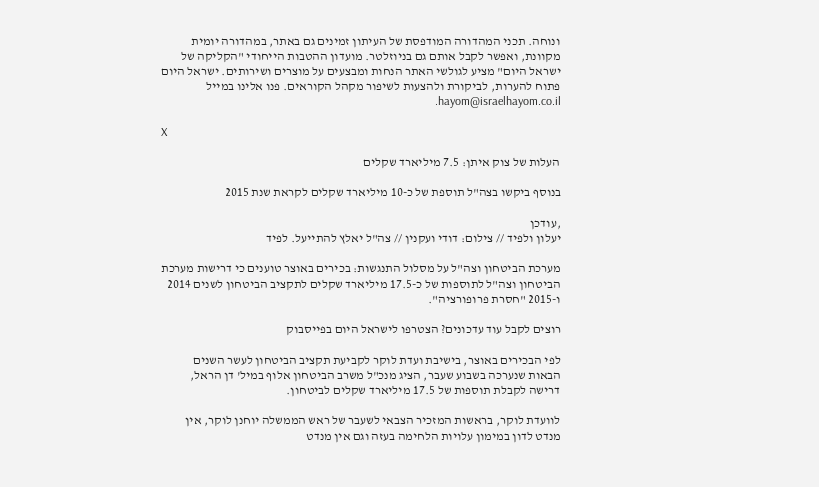ונוחה. תכני המהדורה המודפסת של העיתון זמינים גם באתר, במהדורה יומית מקוונת, ואפשר לקבל אותם גם בניוזלטר. מועדון ההטבות הייחודי "הקליקה של ישראל היום" מציע לגולשי האתר הנחות ומבצעים על מוצרים ושירותים. ישראל היום פתוח להערות, לביקורת ולהצעות לשיפור מקהל הקוראים. פנו אלינו במייל hayom@israelhayom.co.il.

X

העלות של צוק איתן: 7.5 מיליארד שקלים

בנוסף ביקשו בצה"ל תוספת של כ-10 מיליארד שקלים לקראת שנת 2015

,עודכן
יעלון ולפיד // צילום: דודי ועקנין // צה"ל יאלץ להתייעל. לפיד

מערכת הביטחון וצה"ל על מסלול התנגשות: בכירים באוצר טוענים כי דרישות מערכת הביטחון וצה"ל לתוספות של כ-17.5 מיליארד שקלים לתקציב הביטחון לשנים 2014 ו-2015 "חסרת פרופורציה".

רוצים לקבל עוד עדכונים? הצטרפו לישראל היום בפייסבוק

לפי הבכירים באוצר, בישיבת ועדת לוקר לקביעת תקציב הביטחון לעשר השנים הבאות שנערכה בשבוע שעבר, הציג מנכ"ל משרב הביטחון אלוף במיל' דן הראל, דרישה לקבלת תוספות של 17.5 מיליארד שקלים לביטחון.

לוועדת לוקר, בראשות המזכיר הצבאי לשעבר של ראש הממשלה יוחנן לוקר, אין מנדט לדון במימון עלויות הלחימה בעזה וגם אין מנדט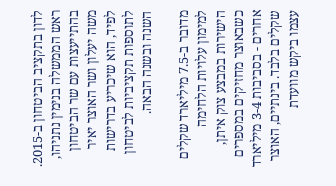לדון בתקציב הביטחון ב-2015. ראש הממשלה בנימין נתניהו, בהתייעצות עם שר הביטחון משה יעלון ושר האוצר יאיר לפיד, הוא שיכריע בדרישות לתוספות תקציביות לביטחון השנה ובשנה הבאה.

מדובר ב-7.5 מיליארד שקלים למימון עלויות הלחימה הישירות במבצע צוק איתן, כשבאוצר מחזיקים במספרים אחרים - בסביבות 3-4 מיליארד שקלים בלבד. בינתיים, האוצר עצמו ביקש מוועדת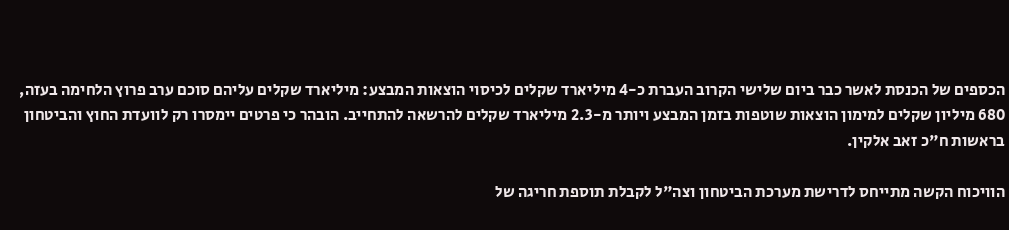הכספים של הכנסת לאשר כבר ביום שלישי הקרוב העברת כ-4 מיליארד שקלים לכיסוי הוצאות המבצע: מיליארד שקלים עליהם סוכם ערב פרוץ הלחימה בעזה, 680 מיליון שקלים למימון הוצאות שוטפות בזמן המבצע ויותר מ-2.3 מיליארד שקלים להרשאה להתחייב. הובהר כי פרטים יימסרו רק לוועדת החוץ והביטחון בראשות ח"כ זאב אלקין.

הוויכוח הקשה מתייחס לדרישת מערכת הביטחון וצה"ל לקבלת תוספת חריגה של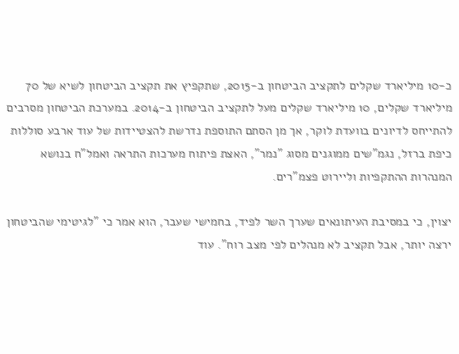כ-10 מיליארד שקלים לתקציב הביטחון ב-2015, שתקפיץ את תקציב הביטחון לשיא של 70 מיליארד שקלים, 10 מיליארד שקלים מעל לתקציב הביטחון ב-2014. במערכת הביטחון מסרבים להתייחס לדיונים בוועדת לוקר, אך מן הסתם התוספת נדרשת להצטיידות של עוד ארבע סוללות כיפת ברזל, נגמ"שים ממוגנים מסוג "נמר", האצת פיתוח מערכות התראה ואמל"ח בנושא המנהרות ההתקפיות וליירוט פצמ"רים.

יצוין, כי במסיבת העיתונאים שערך השר לפיד, בחמישי שעבר, הוא אמר כי "לגיטימי שהביטחון ירצה יותר, אבל תקציב לא מנהלים לפי מצב רוח". עוד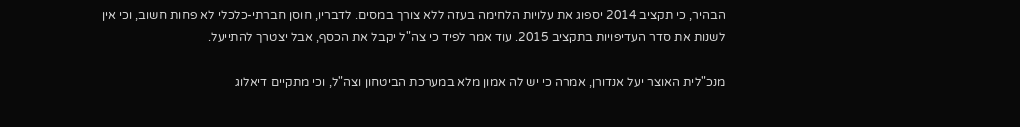הבהיר, כי תקציב 2014 יספוג את עלויות הלחימה בעזה ללא צורך במסים. לדבריו, חוסן חברתי-כלכלי לא פחות חשוב, וכי אין לשנות את סדר העדיפויות בתקציב 2015. עוד אמר לפיד כי צה"ל יקבל את הכסף, אבל יצטרך להתייעל.

מנכ"לית האוצר יעל אנדורן, אמרה כי יש לה אמון מלא במערכת הביטחון וצה"ל, וכי מתקיים דיאלוג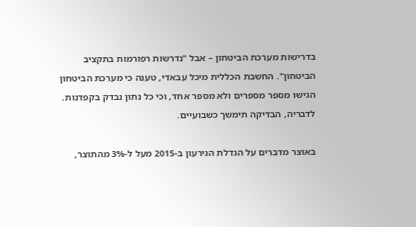בדרישות מערכת הביטחון – אבל "נדרשות רפורמות בתקציב הביטחון". החשבת הכללית מיכל עבאדי, טענה כי מערכת הביטחון הגישו מספר מספרים ולא מספר אחד, וכי כל נתון נבדק בקפדנות. לדבריה, הבדיקה תימשך כשבועיים.

באוצר מדברים על הגדלת הגירעון ב-2015 מעל ל-3% מהתוצר,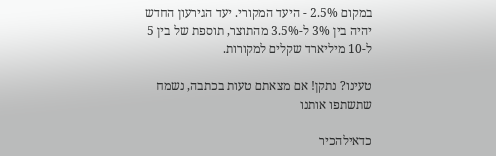במקום 2.5% - היעד המקורי. יעד הגירעון החדש יהיה בין 3% ל-3.5% מהתוצר, תוספת של בין 5 ל-10 מיליארד שקלים למקורות.

טעינו? נתקן! אם מצאתם טעות בכתבה, נשמח שתשתפו אותנו

כדאילהכיר